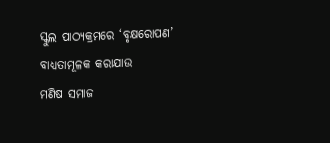ସ୍କୁଲ ପାଠ୍ୟକ୍ରମରେ ‘ବୃକ୍ଷରୋପଣ’ ବାଧ୍ୟତାମୂଳକ କରାଯାଉ
ମଣିଷ ସମାଜ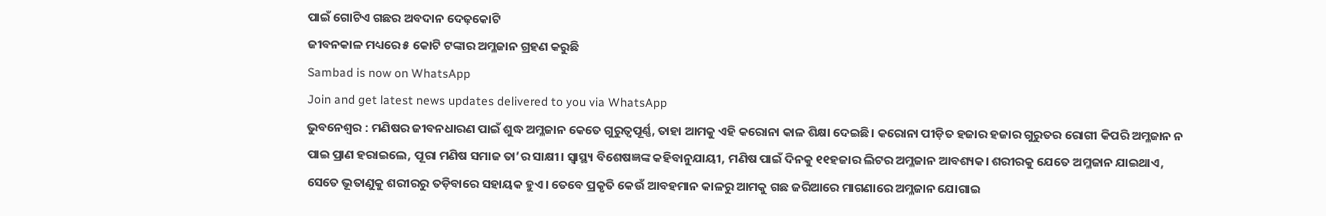ପାଇଁ ଗୋଟିଏ ଗଛର ଅବଦାନ ଦେଢ଼କୋଟି
ଜୀବନକାଳ ମଧ୍ୟରେ ୫ କୋଟି ଟଙ୍କାର ଅମ୍ଳଜାନ ଗ୍ରହଣ କରୁଛି
Sambad is now on WhatsApp
Join and get latest news updates delivered to you via WhatsApp
ଭୁବନେଶ୍ୱର : ମଣିଷର ଜୀବନଧାରଣ ପାଇଁ ଶୁଦ୍ଧ ଅମ୍ଳଜାନ କେତେ ଗୁରୁତ୍ବପୂର୍ଣ୍ଣ, ତାହା ଆମକୁ ଏହି କରୋନା କାଳ ଶିକ୍ଷା ଦେଇଛି। କରୋନା ପୀଡ଼ିତ ହଜାର ହଜାର ଗୁରୁତର ରୋଗୀ କିପରି ଅମ୍ଳଜାନ ନ ପାଇ ପ୍ରାଣ ହରାଇଲେ, ପୂରା ମଣିଷ ସମାଜ ତା’ର ସାକ୍ଷୀ। ସ୍ବାସ୍ଥ୍ୟ ବିଶେଷଜ୍ଞଙ୍କ କହିବାନୁଯାୟୀ, ମଣିଷ ପାଇଁ ଦିନକୁ ୧୧ହଜାର ଲିଟର ଅମ୍ଳଜାନ ଆବଶ୍ୟକ। ଶରୀରକୁ ଯେତେ ଅମ୍ଳଜାନ ଯାଇଥାଏ, ସେତେ ଭୂତାଣୁକୁ ଶରୀରରୁ ତଡ଼ିବାରେ ସହାୟକ ହୁଏ। ତେବେ ପ୍ରକୃତି କେଉଁ ଆବହମାନ କାଳରୁ ଆମକୁ ଗଛ ଜରିଆରେ ମାଗଣାରେ ଅମ୍ଳଜାନ ଯୋଗାଇ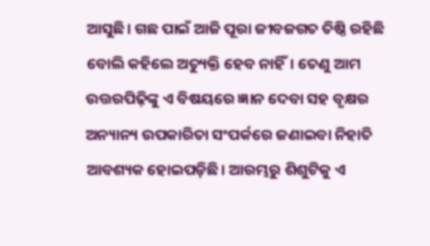ଆସୁଛି। ଗଛ ପାଇଁ ଆଜି ପୂରା ଜୀବଜଗତ ତିଷ୍ଠି ରହିଛି ବୋଲି କହିଲେ ଅତ୍ୟୁକ୍ତି ହେବ ନାହିଁ। ତେଣୁ ଆମ ଉତ୍ତରପିଢ଼ିଙ୍କୁ ଏ ବିଷୟରେ ଜ୍ଞାନ ଦେବା ସହ ବୃକ୍ଷର ଅନ୍ୟାନ୍ୟ ଉପକାରିତା ସଂପର୍କରେ ଜଣାଇବା ନିହାତି ଆବଶ୍ୟକ ହୋଇପଡ଼ିଛି। ଆରମ୍ଭରୁ ଶିଶୁଟିକୁ ଏ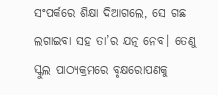ସଂପର୍କରେ ଶିକ୍ଷା ଦିଆଗଲେ, ସେ ଗଛ ଲଗାଇବା ସହ ତା’ର ଯତ୍ନ ନେବ। ତେଣୁ ସ୍କୁଲ ପାଠ୍ୟକ୍ରମରେ ବୃକ୍ଷରୋପଣକୁ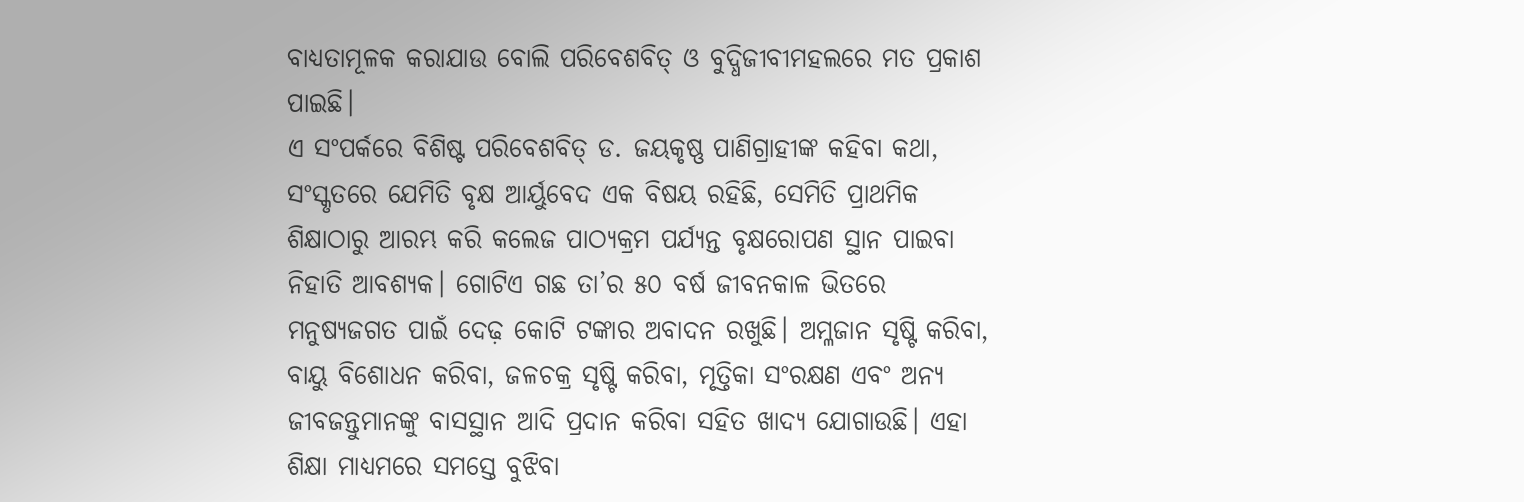ବାଧ୍ୟତାମୂଳକ କରାଯାଉ ବୋଲି ପରିବେଶବିତ୍ ଓ ବୁଦ୍ଧିଜୀବୀମହଲରେ ମତ ପ୍ରକାଶ ପାଇଛି।
ଏ ସଂପର୍କରେ ବିଶିଷ୍ଟ ପରିବେଶବିତ୍ ଡ. ଜୟକୃଷ୍ଣ ପାଣିଗ୍ରାହୀଙ୍କ କହିବା କଥା, ସଂସ୍କୃତରେ ଯେମିତି ବୃକ୍ଷ ଆର୍ୟୁବେଦ ଏକ ବିଷୟ ରହିଛି, ସେମିତି ପ୍ରାଥମିକ ଶିକ୍ଷାଠାରୁ ଆରମ୍ଭ କରି କଲେଜ ପାଠ୍ୟକ୍ରମ ପର୍ଯ୍ୟନ୍ତ ବୃକ୍ଷରୋପଣ ସ୍ଥାନ ପାଇବା ନିହାତି ଆବଶ୍ୟକ। ଗୋଟିଏ ଗଛ ତା’ର ୫୦ ବର୍ଷ ଜୀବନକାଳ ଭିତରେ ମନୁଷ୍ୟଜଗତ ପାଇଁ ଦେଢ଼ କୋଟି ଟଙ୍କାର ଅବାଦନ ରଖୁଛି। ଅମ୍ଳଜାନ ସୃଷ୍ଟି କରିବା, ବାୟୁ ବିଶୋଧନ କରିବା, ଜଳଚକ୍ର ସୃଷ୍ଟି କରିବା, ମୃତ୍ତିକା ସଂରକ୍ଷଣ ଏବଂ ଅନ୍ୟ ଜୀବଜନ୍ତୁମାନଙ୍କୁ ବାସସ୍ଥାନ ଆଦି ପ୍ରଦାନ କରିବା ସହିତ ଖାଦ୍ୟ ଯୋଗାଉଛି। ଏହା ଶିକ୍ଷା ମାଧ୍ୟମରେ ସମସ୍ତେ ବୁଝିବା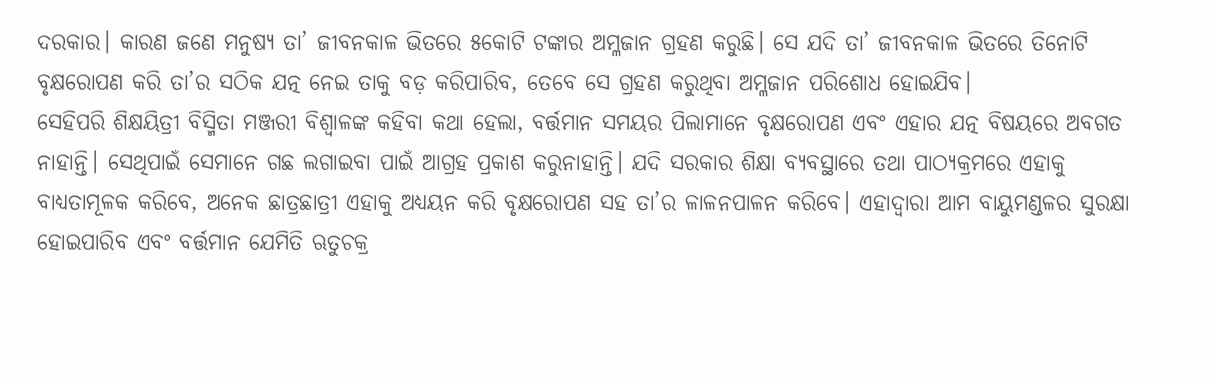ଦରକାର। କାରଣ ଜଣେ ମନୁଷ୍ୟ ତା’ ଜୀବନକାଳ ଭିତରେ ୫କୋଟି ଟଙ୍କାର ଅମ୍ଳଜାନ ଗ୍ରହଣ କରୁଛି। ସେ ଯଦି ତା’ ଜୀବନକାଳ ଭିତରେ ତିନୋଟି ବୃକ୍ଷରୋପଣ କରି ତା’ର ସଠିକ ଯତ୍ନ ନେଇ ତାକୁ ବଡ଼ କରିପାରିବ, ତେବେ ସେ ଗ୍ରହଣ କରୁଥିବା ଅମ୍ଳଜାନ ପରିଶୋଧ ହୋଇଯିବ।
ସେହିପରି ଶିକ୍ଷୟିତ୍ରୀ ବିସ୍ମିତା ମଞ୍ଜରୀ ବିଶ୍ବାଳଙ୍କ କହିବା କଥା ହେଲା, ବର୍ତ୍ତମାନ ସମୟର ପିଲାମାନେ ବୃକ୍ଷରୋପଣ ଏବଂ ଏହାର ଯତ୍ନ ବିଷୟରେ ଅବଗତ ନାହାନ୍ତି। ସେଥିପାଇଁ ସେମାନେ ଗଛ ଲଗାଇବା ପାଇଁ ଆଗ୍ରହ ପ୍ରକାଶ କରୁନାହାନ୍ତି। ଯଦି ସରକାର ଶିକ୍ଷା ବ୍ୟବସ୍ଥାରେ ତଥା ପାଠ୍ୟକ୍ରମରେ ଏହାକୁ ବାଧ୍ୟତାମୂଳକ କରିବେ, ଅନେକ ଛାତ୍ରଛାତ୍ରୀ ଏହାକୁ ଅଧ୍ୟୟନ କରି ବୃକ୍ଷରୋପଣ ସହ ତା’ର ଳାଳନପାଳନ କରିବେ। ଏହାଦ୍ବାରା ଆମ ବାୟୁମଣ୍ଡଳର ସୁରକ୍ଷା ହୋଇପାରିବ ଏବଂ ବର୍ତ୍ତମାନ ଯେମିତି ଋତୁଚକ୍ର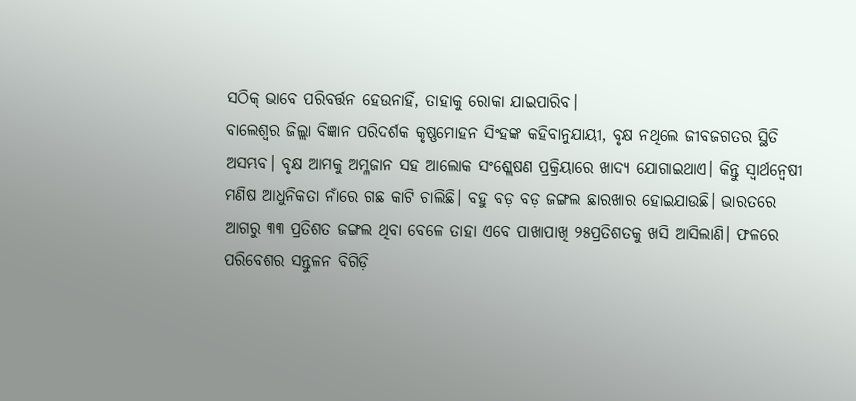ସଠିକ୍ ଭାବେ ପରିବର୍ତ୍ତନ ହେଉନାହିଁ, ତାହାକୁ ରୋକା ଯାଇପାରିବ।
ବାଲେଶ୍ବର ଜିଲ୍ଲା ବିଜ୍ଞାନ ପରିଦର୍ଶକ କୃଷ୍ଣମୋହନ ସିଂହଙ୍କ କହିବାନୁଯାୟୀ, ବୃକ୍ଷ ନଥିଲେ ଜୀବଜଗତର ସ୍ଥିତି ଅସମ୍ଭବ। ବୃକ୍ଷ ଆମକୁ ଅମ୍ଳଜାନ ସହ ଆଲୋକ ସଂଶ୍ଲେଷଣ ପ୍ରକ୍ରିୟାରେ ଖାଦ୍ୟ ଯୋଗାଇଥାଏ। କିନ୍ତୁ ସ୍ବାର୍ଥନ୍ବେଷୀ ମଣିଷ ଆଧୁନିକତା ନାଁରେ ଗଛ କାଟି ଚାଲିଛି। ବହୁ ବଡ଼ ବଡ଼ ଜଙ୍ଗଲ ଛାରଖାର ହୋଇଯାଉଛି। ଭାରତରେ ଆଗରୁ ୩୩ ପ୍ରତିଶତ ଜଙ୍ଗଲ ଥିବା ବେଳେ ତାହା ଏବେ ପାଖାପାଖି ୨୫ପ୍ରତିଶତକୁ ଖସି ଆସିଲାଣି। ଫଳରେ ପରିବେଶର ସନ୍ତୁଳନ ବିଗିଡ଼ି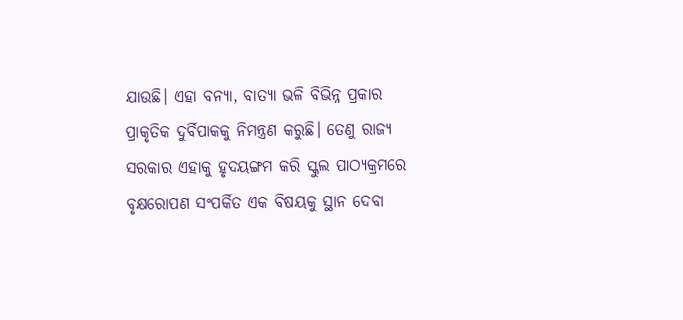ଯାଉଛି। ଏହା ବନ୍ୟା, ବାତ୍ୟା ଭଳି ବିଭିନ୍ନ ପ୍ରକାର ପ୍ରାକୃତିକ ଦୁର୍ବିପାକକୁ ନିମନ୍ତ୍ରଣ କରୁଛି। ତେଣୁ ରାଜ୍ୟ ସରକାର ଏହାକୁ ହୃଦୟଙ୍ଗମ କରି ସ୍କୁଲ ପାଠ୍ୟକ୍ରମରେ ବୃକ୍ଷରୋପଣ ସଂପର୍କିତ ଏକ ବିଷୟକୁ ସ୍ଥାନ ଦେବା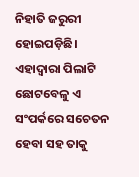ନିହାତି ଜରୁରୀ ହୋଇପଡ଼ିଛି। ଏହାଦ୍ବାରା ପିଲାଟି ଛୋଟବେଳୁ ଏ ସଂପର୍କରେ ସଚେତନ ହେବା ସହ ତାକୁ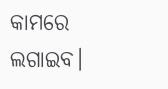କାମରେ ଲଗାଇବ।